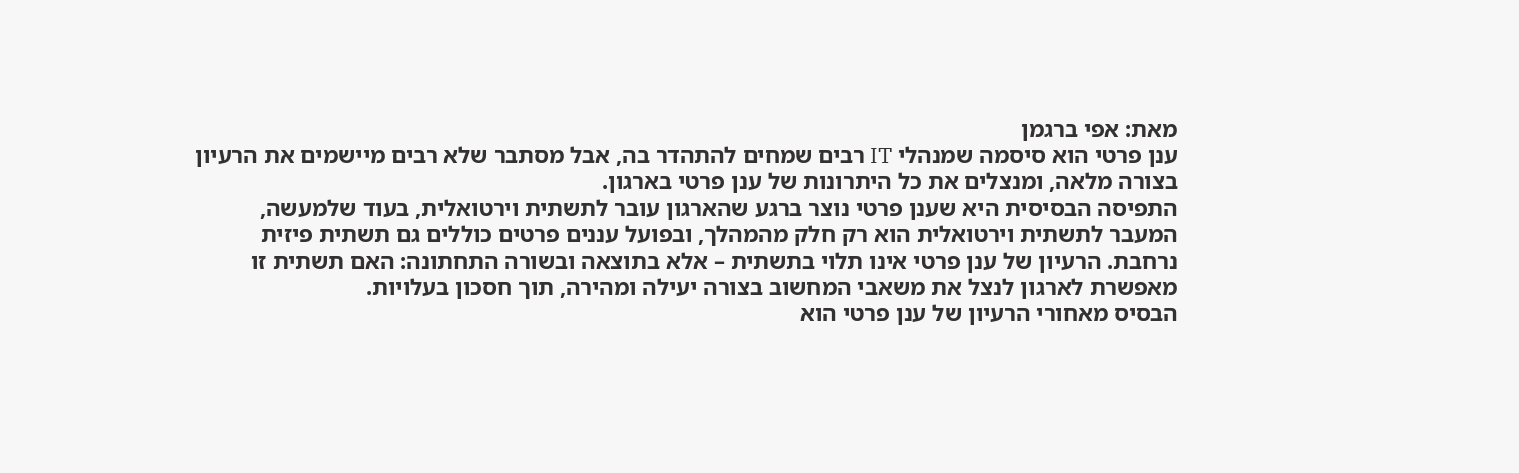מאת: אפי ברגמן
ענן פרטי הוא סיסמה שמנהלי IT רבים שמחים להתהדר בה, אבל מסתבר שלא רבים מיישמים את הרעיון בצורה מלאה, ומנצלים את כל היתרונות של ענן פרטי בארגון.
התפיסה הבסיסית היא שענן פרטי נוצר ברגע שהארגון עובר לתשתית וירטואלית, בעוד שלמעשה, המעבר לתשתית וירטואלית הוא רק חלק מהמהלך, ובפועל עננים פרטים כוללים גם תשתית פיזית נרחבת. הרעיון של ענן פרטי אינו תלוי בתשתית – אלא בתוצאה ובשורה התחתונה: האם תשתית זו מאפשרת לארגון לנצל את משאבי המחשוב בצורה יעילה ומהירה, תוך חסכון בעלויות.
הבסיס מאחורי הרעיון של ענן פרטי הוא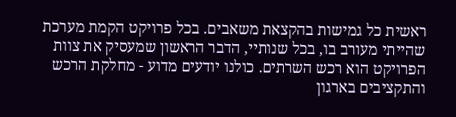ראשית כל גמישות בהקצאת משאבים. בכל פרויקט הקמת מערכת שהייתי מעורב בו, בכל שנותיי, הדבר הראשון שמעסיק את צוות הפרויקט הוא רכש השרתים. כולנו יודעים מדוע - מחלקת הרכש והתקציבים בארגון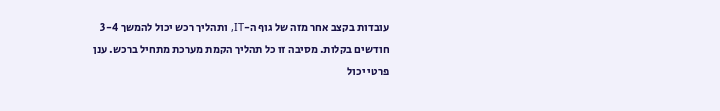עובדות בקצב אחר מזה של גוף ה-IT, ותהליך רכש יכול להמשך 3-4 חודשים בקלות. מסיבה זו כל תהליך הקמת מערכת מתחיל ברכש. ענן פרטי יכול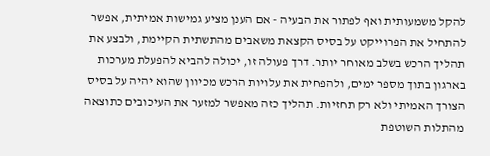להקל משמעותית ואף לפתור את הבעיה - אם הענן מציע גמישות אמיתית, אפשר להתחיל את הפרוייקט על בסיס הקצאת משאבים מהתשתית הקיימת, ולבצע את תהליך הרכש בשלב מאוחר יותר. דרך פעולה זו, יכולה להביא להפעלת מערכות בארגון בתוך מספר ימים, ולהפחית את עלויות הרכש מכיוון שהוא יהיה על בסיס הצורך האמיתי ולא רק תחזיות. תהליך כזה מאפשר למזער את העיכובים כתוצאה מהתלות השוטפת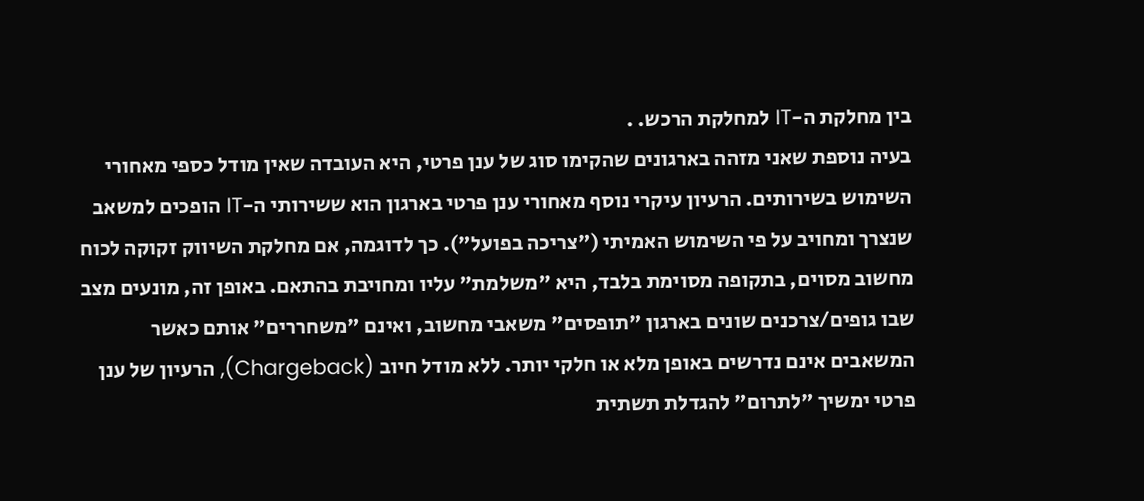בין מחלקת ה-IT למחלקת הרכש. .
בעיה נוספת שאני מזהה בארגונים שהקימו סוג של ענן פרטי, היא העובדה שאין מודל כספי מאחורי השימוש בשירותים. הרעיון עיקרי נוסף מאחורי ענן פרטי בארגון הוא ששירותי ה-IT הופכים למשאב שנצרך ומחויב על פי השימוש האמיתי ("צריכה בפועל"). כך לדוגמה, אם מחלקת השיווק זקוקה לכוח מחשוב מסוים, בתקופה מסוימת בלבד, היא "משלמת" עליו ומחויבת בהתאם. באופן זה, מונעים מצב שבו גופים/צרכנים שונים בארגון "תופסים" משאבי מחשוב, ואינם "משחררים" אותם כאשר המשאבים אינם נדרשים באופן מלא או חלקי יותר. ללא מודל חיוב (Chargeback), הרעיון של ענן פרטי ימשיך "לתרום" להגדלת תשתית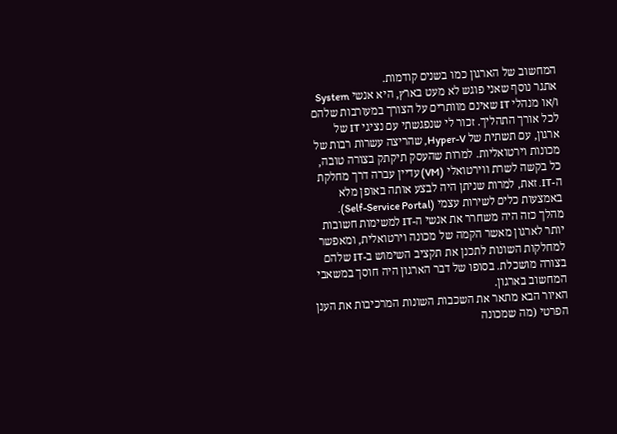המחשוב של הארגון כמו בשנים קודמות.
אתגר נוסף שאני פוגש לא מעט בארץ, היא אנשי System ו/או מנהלי IT שאינם מוותרים על הצורך במעורבות שלהם לכל אורך התהליך. זכור לי שנפגשתי עם נציגי IT של ארגון, עם תשתית של Hyper-V, שהריצה עשרות רבות של מכונות וירטואליות. למרות שהעסק תיקתק בצורה טובה, כל בקשה לשרת ווירטואלי (VM) עדיין עברה דרך מחלקת ה-IT. זאת, למרות שניתן היה לבצע אותה באופן מלא באמצעות כלים לשירות עצמי (Self-Service Portal). מהלך כזה היה משחרר את אנשי ה-IT למשימות חשובות יותר לארגון מאשר הקמה של מכונה וירטואלית, ומאפשר למחלקות השונות לתכנן את תקציב השימוש ב-IT שלהם בצורה מושכלת. בסופו של דבר הארגון היה חוסך במשאבי המחשוב בארגון.
האיור הבא מתאר את השכבות השונות המרכיבות את הענן הפרטי (מה שמכונה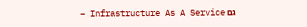גם Infrastructure As A Service –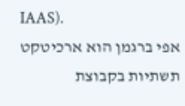IAAS).
אפי ברגמן הוא ארכיטקט תשתיות בקבוצת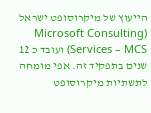הייעוץ של מיקרוסופט ישראל (Microsoft Consulting Services – MCS) ועובד כ 12 שנים בתפקיד זה. אפי מומחה לתשתיות מיקרוסופט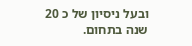ובעל ניסיון של כ 20 שנה בתחום.